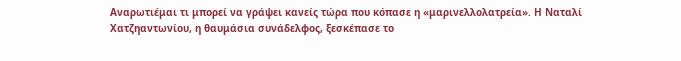Αναρωτιέμαι τι μπορεί να γράψει κανείς τώρα που κόπασε η «μαρινελλολατρεία». Η Ναταλί Χατζηαντωνίου, η θαυμάσια συνάδελφος, ξεσκέπασε το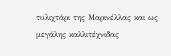τυλιχτάρι της Μαρινέλλας και ως μεγάλης καλλιτέχνιδας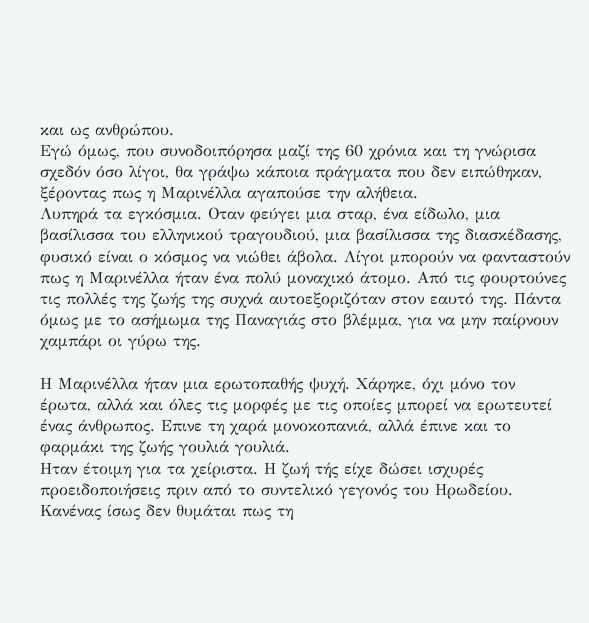και ως ανθρώπου.
Εγώ όμως, που συνοδοιπόρησα μαζί της 60 χρόνια και τη γνώρισα σχεδόν όσο λίγοι, θα γράψω κάποια πράγματα που δεν ειπώθηκαν, ξέροντας πως η Μαρινέλλα αγαπούσε την αλήθεια.
Λυπηρά τα εγκόσμια. Οταν φεύγει μια σταρ, ένα είδωλο, μια βασίλισσα του ελληνικού τραγουδιού, μια βασίλισσα της διασκέδασης, φυσικό είναι ο κόσμος να νιώθει άβολα. Λίγοι μπορούν να φανταστούν πως η Μαρινέλλα ήταν ένα πολύ μοναχικό άτομο. Από τις φουρτούνες τις πολλές της ζωής της συχνά αυτοεξοριζόταν στον εαυτό της. Πάντα όμως με το ασήμωμα της Παναγιάς στο βλέμμα, για να μην παίρνουν χαμπάρι οι γύρω της.

Η Μαρινέλλα ήταν μια ερωτοπαθής ψυχή. Χάρηκε, όχι μόνο τον έρωτα, αλλά και όλες τις μορφές με τις οποίες μπορεί να ερωτευτεί ένας άνθρωπος. Επινε τη χαρά μονοκοπανιά, αλλά έπινε και το φαρμάκι της ζωής γουλιά γουλιά.
Ηταν έτοιμη για τα χείριστα. Η ζωή τής είχε δώσει ισχυρές προειδοποιήσεις πριν από το συντελικό γεγονός του Ηρωδείου. Κανένας ίσως δεν θυμάται πως τη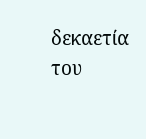δεκαετία του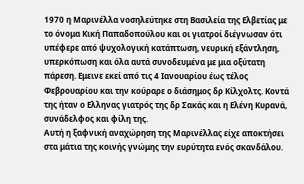1970 η Μαρινέλλα νοσηλεύτηκε στη Βασιλεία της Ελβετίας με το όνομα Κική Παπαδοπούλου και οι γιατροί διέγνωσαν ότι υπέφερε από ψυχολογική κατάπτωση, νευρική εξάντληση, υπερκόπωση και όλα αυτά συνοδευμένα με μια οξύτατη πάρεση. Εμεινε εκεί από τις 4 Ιανουαρίου έως τέλος Φεβρουαρίου και την κούραρε ο διάσημος δρ Κίλχολτς. Κοντά της ήταν ο Ελληνας γιατρός της δρ Σακάς και η Ελένη Κυρανά, συνάδελφος και φίλη της.
Αυτή η ξαφνική αναχώρηση της Μαρινέλλας είχε αποκτήσει στα μάτια της κοινής γνώμης την ευρύτητα ενός σκανδάλου.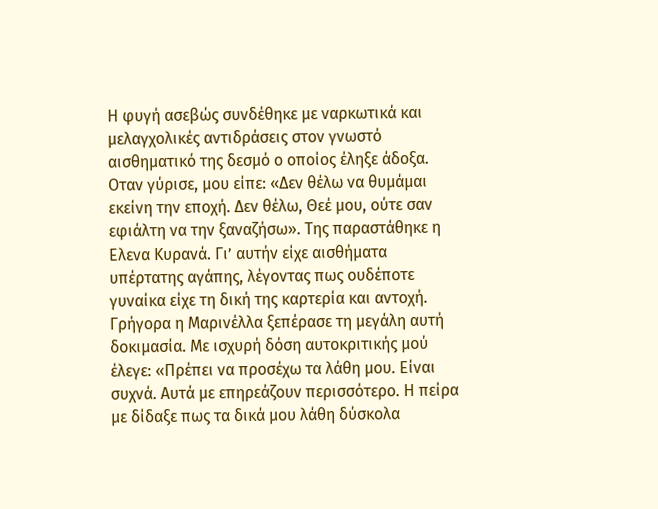Η φυγή ασεβώς συνδέθηκε με ναρκωτικά και μελαγχολικές αντιδράσεις στον γνωστό αισθηματικό της δεσμό ο οποίος έληξε άδοξα.
Οταν γύρισε, μου είπε: «Δεν θέλω να θυμάμαι εκείνη την εποχή. Δεν θέλω, Θεέ μου, ούτε σαν εφιάλτη να την ξαναζήσω». Της παραστάθηκε η Ελενα Κυρανά. Γι’ αυτήν είχε αισθήματα υπέρτατης αγάπης, λέγοντας πως ουδέποτε γυναίκα είχε τη δική της καρτερία και αντοχή.
Γρήγορα η Μαρινέλλα ξεπέρασε τη μεγάλη αυτή δοκιμασία. Με ισχυρή δόση αυτοκριτικής μού έλεγε: «Πρέπει να προσέχω τα λάθη μου. Είναι συχνά. Αυτά με επηρεάζουν περισσότερο. Η πείρα με δίδαξε πως τα δικά μου λάθη δύσκολα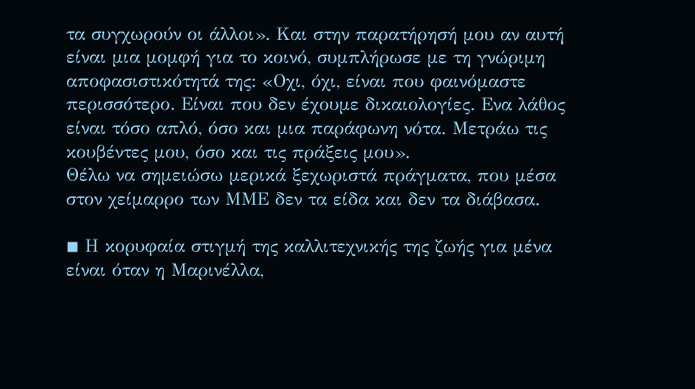τα συγχωρούν οι άλλοι». Και στην παρατήρησή μου αν αυτή είναι μια μομφή για το κοινό, συμπλήρωσε με τη γνώριμη αποφασιστικότητά της: «Οχι, όχι, είναι που φαινόμαστε περισσότερο. Είναι που δεν έχουμε δικαιολογίες. Ενα λάθος είναι τόσο απλό, όσο και μια παράφωνη νότα. Μετράω τις κουβέντες μου, όσο και τις πράξεις μου».
Θέλω να σημειώσω μερικά ξεχωριστά πράγματα, που μέσα στον χείμαρρο των ΜΜΕ δεν τα είδα και δεν τα διάβασα.

◾ Η κορυφαία στιγμή της καλλιτεχνικής της ζωής για μένα είναι όταν η Μαρινέλλα,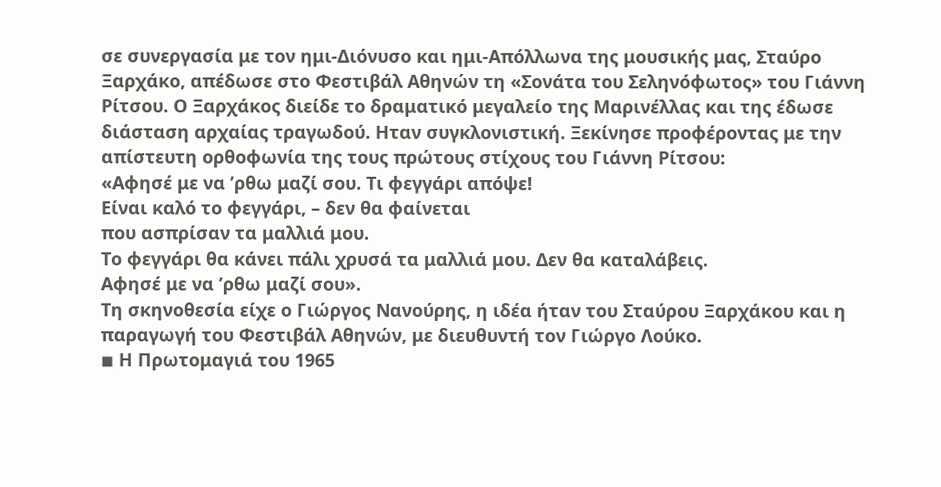σε συνεργασία με τον ημι-Διόνυσο και ημι-Απόλλωνα της μουσικής μας, Σταύρο Ξαρχάκο, απέδωσε στο Φεστιβάλ Αθηνών τη «Σονάτα του Σεληνόφωτος» του Γιάννη Ρίτσου. Ο Ξαρχάκος διείδε το δραματικό μεγαλείο της Μαρινέλλας και της έδωσε διάσταση αρχαίας τραγωδού. Ηταν συγκλονιστική. Ξεκίνησε προφέροντας με την απίστευτη ορθοφωνία της τους πρώτους στίχους του Γιάννη Ρίτσου:
«Αφησέ με να ’ρθω μαζί σου. Τι φεγγάρι απόψε!
Είναι καλό το φεγγάρι, – δεν θα φαίνεται
που ασπρίσαν τα μαλλιά μου.
Το φεγγάρι θα κάνει πάλι χρυσά τα μαλλιά μου. Δεν θα καταλάβεις.
Αφησέ με να ’ρθω μαζί σου».
Τη σκηνοθεσία είχε ο Γιώργος Νανούρης, η ιδέα ήταν του Σταύρου Ξαρχάκου και η παραγωγή του Φεστιβάλ Αθηνών, με διευθυντή τον Γιώργο Λούκο.
◾ Η Πρωτομαγιά του 1965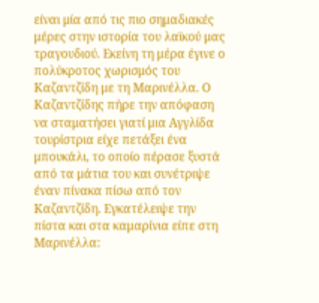είναι μία από τις πιο σημαδιακές μέρες στην ιστορία του λαϊκού μας τραγουδιού. Εκείνη τη μέρα έγινε ο πολύκροτος χωρισμός του Καζαντζίδη με τη Μαρινέλλα. Ο Καζαντζίδης πήρε την απόφαση να σταματήσει γιατί μια Αγγλίδα τουρίστρια είχε πετάξει ένα μπουκάλι, το οποίο πέρασε ξυστά από τα μάτια του και συνέτριψε έναν πίνακα πίσω από τον Καζαντζίδη. Εγκατέλειψε την πίστα και στα καμαρίνια είπε στη Μαρινέλλα: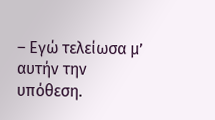– Εγώ τελείωσα μ’ αυτήν την υπόθεση.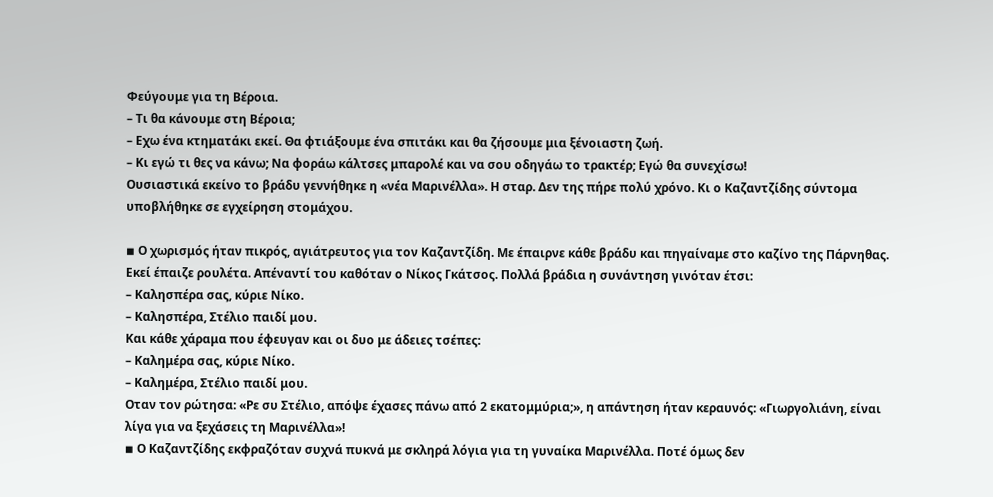Φεύγουμε για τη Βέροια.
– Τι θα κάνουμε στη Βέροια;
– Εχω ένα κτηματάκι εκεί. Θα φτιάξουμε ένα σπιτάκι και θα ζήσουμε μια ξένοιαστη ζωή.
– Κι εγώ τι θες να κάνω; Να φοράω κάλτσες μπαρολέ και να σου οδηγάω το τρακτέρ; Εγώ θα συνεχίσω!
Ουσιαστικά εκείνο το βράδυ γεννήθηκε η «νέα Μαρινέλλα». Η σταρ. Δεν της πήρε πολύ χρόνο. Κι ο Καζαντζίδης σύντομα υποβλήθηκε σε εγχείρηση στομάχου.

◾ Ο χωρισμός ήταν πικρός, αγιάτρευτος για τον Καζαντζίδη. Με έπαιρνε κάθε βράδυ και πηγαίναμε στο καζίνο της Πάρνηθας. Εκεί έπαιζε ρουλέτα. Απέναντί του καθόταν ο Νίκος Γκάτσος. Πολλά βράδια η συνάντηση γινόταν έτσι:
– Καλησπέρα σας, κύριε Νίκο.
– Καλησπέρα, Στέλιο παιδί μου.
Και κάθε χάραμα που έφευγαν και οι δυο με άδειες τσέπες:
– Καλημέρα σας, κύριε Νίκο.
– Καλημέρα, Στέλιο παιδί μου.
Οταν τον ρώτησα: «Ρε συ Στέλιο, απόψε έχασες πάνω από 2 εκατομμύρια;», η απάντηση ήταν κεραυνός: «Γιωργολιάνη, είναι λίγα για να ξεχάσεις τη Μαρινέλλα»!
◾ Ο Καζαντζίδης εκφραζόταν συχνά πυκνά με σκληρά λόγια για τη γυναίκα Μαρινέλλα. Ποτέ όμως δεν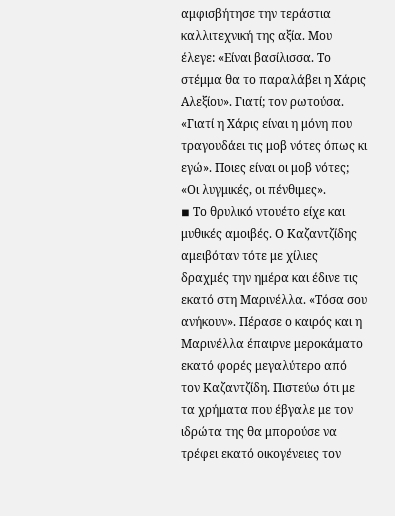αμφισβήτησε την τεράστια καλλιτεχνική της αξία. Μου έλεγε: «Είναι βασίλισσα. Το στέμμα θα το παραλάβει η Χάρις Αλεξίου». Γιατί; τον ρωτούσα. «Γιατί η Χάρις είναι η μόνη που τραγουδάει τις μοβ νότες όπως κι εγώ». Ποιες είναι οι μοβ νότες; «Οι λυγμικές, οι πένθιμες».
◾ Το θρυλικό ντουέτο είχε και μυθικές αμοιβές. Ο Καζαντζίδης αμειβόταν τότε με χίλιες δραχμές την ημέρα και έδινε τις εκατό στη Μαρινέλλα. «Τόσα σου ανήκουν». Πέρασε ο καιρός και η Μαρινέλλα έπαιρνε μεροκάματο εκατό φορές μεγαλύτερο από τον Καζαντζίδη. Πιστεύω ότι με τα χρήματα που έβγαλε με τον ιδρώτα της θα μπορούσε να τρέφει εκατό οικογένειες τον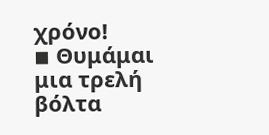χρόνο!
◾ Θυμάμαι μια τρελή βόλτα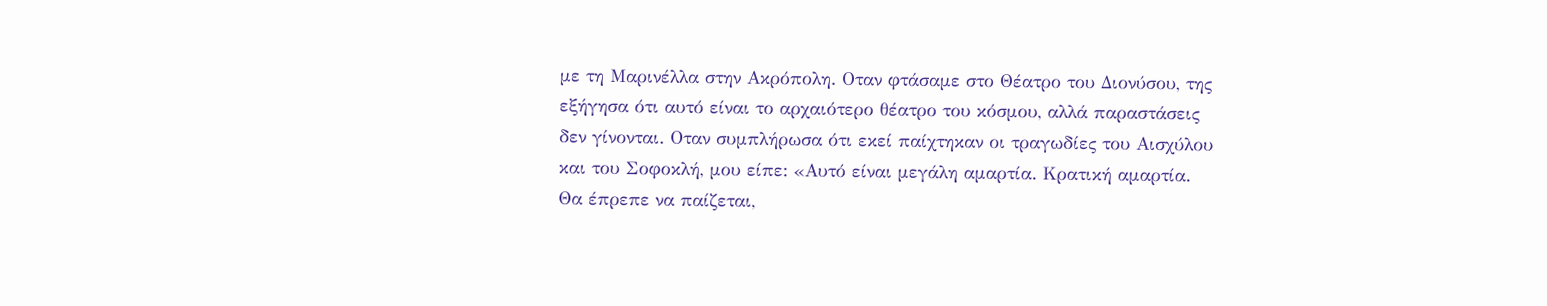με τη Μαρινέλλα στην Ακρόπολη. Οταν φτάσαμε στο Θέατρο του Διονύσου, της εξήγησα ότι αυτό είναι το αρχαιότερο θέατρο του κόσμου, αλλά παραστάσεις δεν γίνονται. Οταν συμπλήρωσα ότι εκεί παίχτηκαν οι τραγωδίες του Αισχύλου και του Σοφοκλή, μου είπε: «Αυτό είναι μεγάλη αμαρτία. Κρατική αμαρτία. Θα έπρεπε να παίζεται,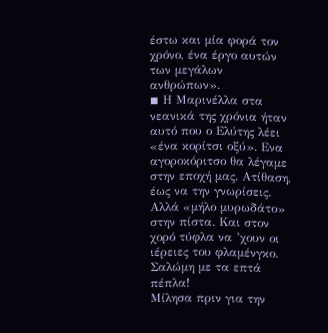έστω και μία φορά τον χρόνο, ένα έργο αυτών των μεγάλων ανθρώπων».
◾ Η Μαρινέλλα στα νεανικά της χρόνια ήταν αυτό που ο Ελύτης λέει «ένα κορίτσι οξύ». Ενα αγοροκόριτσο θα λέγαμε στην εποχή μας. Ατίθαση, έως να την γνωρίσεις. Αλλά «μήλο μυρωδάτο» στην πίστα. Και στον χορό τύφλα να ’χουν οι ιέρειες του φλαμένγκο. Σαλώμη με τα επτά πέπλα!
Μίλησα πριν για την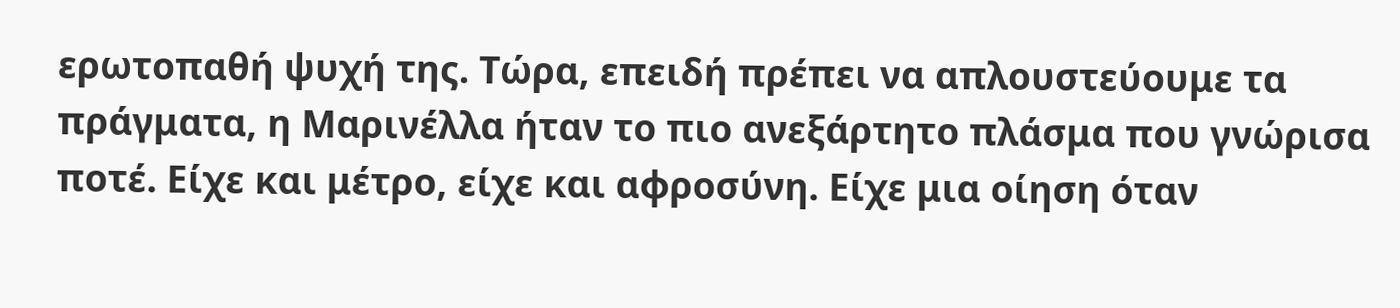ερωτοπαθή ψυχή της. Τώρα, επειδή πρέπει να απλουστεύουμε τα πράγματα, η Μαρινέλλα ήταν το πιο ανεξάρτητο πλάσμα που γνώρισα ποτέ. Είχε και μέτρο, είχε και αφροσύνη. Είχε μια οίηση όταν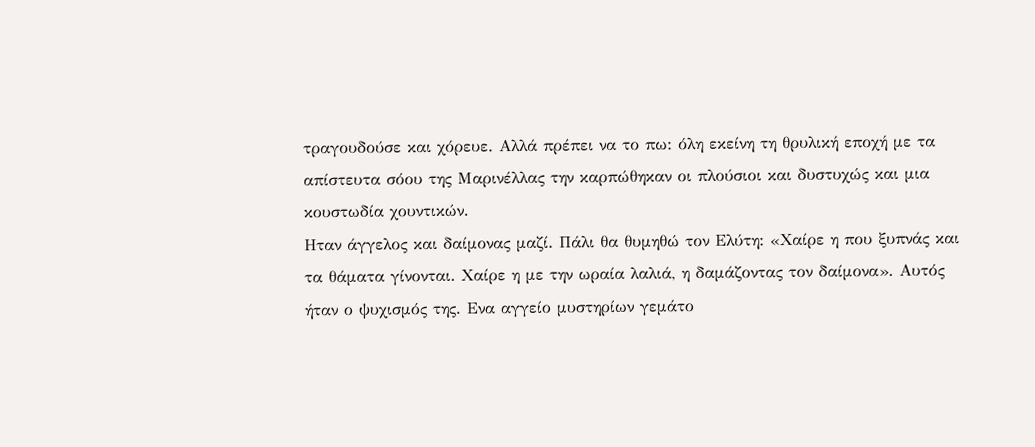τραγουδούσε και χόρευε. Αλλά πρέπει να το πω: όλη εκείνη τη θρυλική εποχή με τα απίστευτα σόου της Μαρινέλλας την καρπώθηκαν οι πλούσιοι και δυστυχώς και μια κουστωδία χουντικών.
Ηταν άγγελος και δαίμονας μαζί. Πάλι θα θυμηθώ τον Ελύτη: «Χαίρε η που ξυπνάς και τα θάματα γίνονται. Χαίρε η με την ωραία λαλιά, η δαμάζοντας τον δαίμονα». Αυτός ήταν ο ψυχισμός της. Ενα αγγείο μυστηρίων γεμάτο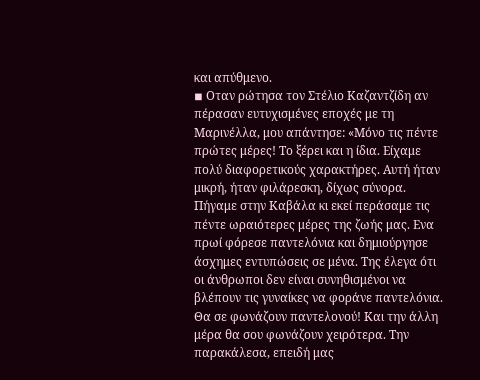και απύθμενο.
◾ Οταν ρώτησα τον Στέλιο Καζαντζίδη αν πέρασαν ευτυχισμένες εποχές με τη Μαρινέλλα, μου απάντησε: «Μόνο τις πέντε πρώτες μέρες! Το ξέρει και η ίδια. Είχαμε πολύ διαφορετικούς χαρακτήρες. Αυτή ήταν μικρή, ήταν φιλάρεσκη, δίχως σύνορα. Πήγαμε στην Καβάλα κι εκεί περάσαμε τις πέντε ωραιότερες μέρες της ζωής μας. Ενα πρωί φόρεσε παντελόνια και δημιούργησε άσχημες εντυπώσεις σε μένα. Της έλεγα ότι οι άνθρωποι δεν είναι συνηθισμένοι να βλέπουν τις γυναίκες να φοράνε παντελόνια. Θα σε φωνάζουν παντελονού! Και την άλλη μέρα θα σου φωνάζουν χειρότερα. Την παρακάλεσα, επειδή μας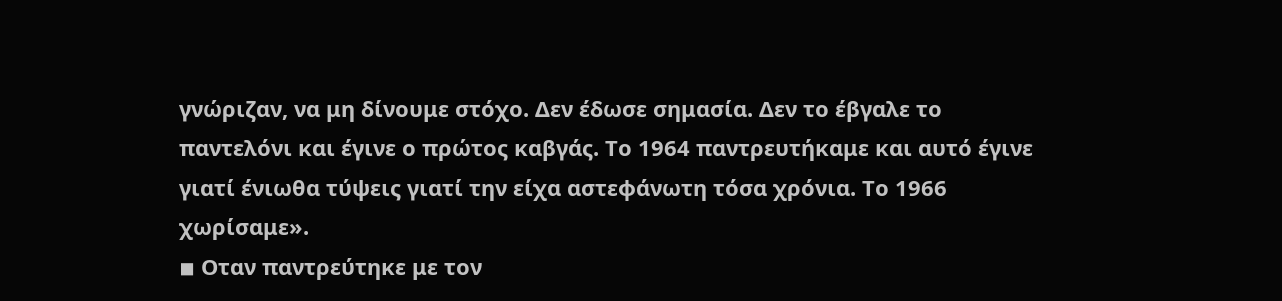γνώριζαν, να μη δίνουμε στόχο. Δεν έδωσε σημασία. Δεν το έβγαλε το παντελόνι και έγινε ο πρώτος καβγάς. Το 1964 παντρευτήκαμε και αυτό έγινε γιατί ένιωθα τύψεις γιατί την είχα αστεφάνωτη τόσα χρόνια. Το 1966 χωρίσαμε».
◾ Οταν παντρεύτηκε με τον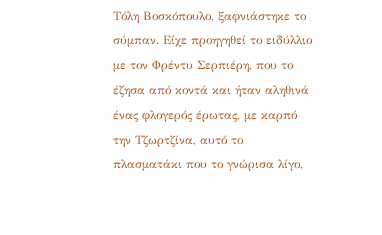Τόλη Βοσκόπουλο, ξαφνιάστηκε το σύμπαν. Είχε προηγηθεί το ειδύλλιο με τον Φρέντυ Σερπιέρη, που το έζησα από κοντά και ήταν αληθινά ένας φλογερός έρωτας, με καρπό την Τζωρτζίνα, αυτό το πλασματάκι που το γνώρισα λίγο,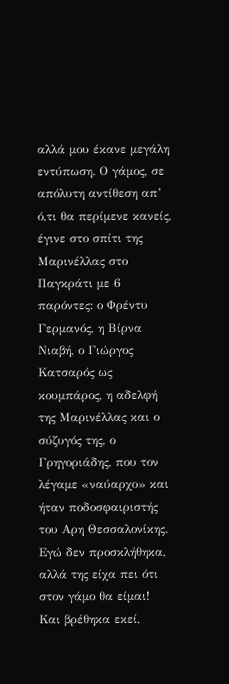αλλά μου έκανε μεγάλη εντύπωση. Ο γάμος, σε απόλυτη αντίθεση απ’ ό,τι θα περίμενε κανείς, έγινε στο σπίτι της Μαρινέλλας στο Παγκράτι με 6 παρόντες: ο Φρέντυ Γερμανός, η Βίρνα Νιαβή, ο Γιώργος Κατσαρός ως κουμπάρος, η αδελφή της Μαρινέλλας και ο σύζυγός της, ο Γρηγοριάδης, που τον λέγαμε «ναύαρχο» και ήταν ποδοσφαιριστής του Αρη Θεσσαλονίκης. Εγώ δεν προσκλήθηκα, αλλά της είχα πει ότι στον γάμο θα είμαι! Και βρέθηκα εκεί,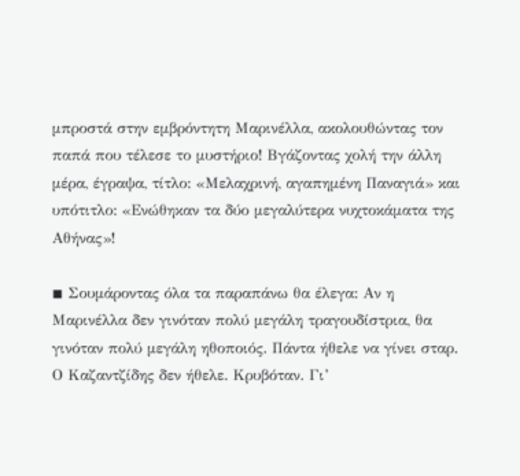μπροστά στην εμβρόντητη Μαρινέλλα, ακολουθώντας τον παπά που τέλεσε το μυστήριο! Βγάζοντας χολή την άλλη μέρα, έγραψα, τίτλο: «Μελαχρινή, αγαπημένη Παναγιά» και υπότιτλο: «Ενώθηκαν τα δύο μεγαλύτερα νυχτοκάματα της Αθήνας»!

◾ Σουμάροντας όλα τα παραπάνω θα έλεγα: Αν η Μαρινέλλα δεν γινόταν πολύ μεγάλη τραγουδίστρια, θα γινόταν πολύ μεγάλη ηθοποιός. Πάντα ήθελε να γίνει σταρ. Ο Καζαντζίδης δεν ήθελε. Κρυβόταν. Γι’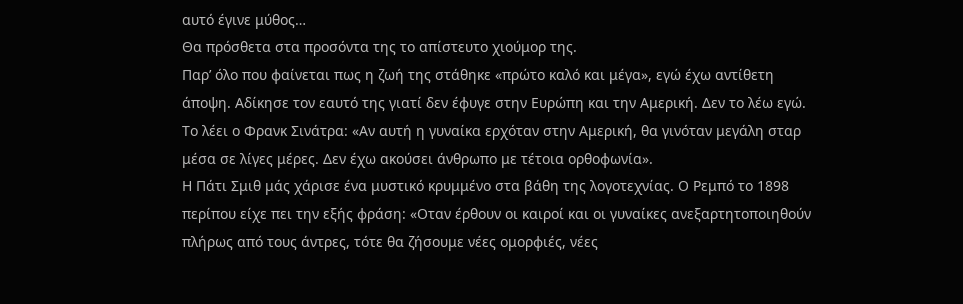αυτό έγινε μύθος…
Θα πρόσθετα στα προσόντα της το απίστευτο χιούμορ της.
Παρ’ όλο που φαίνεται πως η ζωή της στάθηκε «πρώτο καλό και μέγα», εγώ έχω αντίθετη άποψη. Αδίκησε τον εαυτό της γιατί δεν έφυγε στην Ευρώπη και την Αμερική. Δεν το λέω εγώ. Το λέει ο Φρανκ Σινάτρα: «Αν αυτή η γυναίκα ερχόταν στην Αμερική, θα γινόταν μεγάλη σταρ μέσα σε λίγες μέρες. Δεν έχω ακούσει άνθρωπο με τέτοια ορθοφωνία».
Η Πάτι Σμιθ μάς χάρισε ένα μυστικό κρυμμένο στα βάθη της λογοτεχνίας. Ο Ρεμπό το 1898 περίπου είχε πει την εξής φράση: «Οταν έρθουν οι καιροί και οι γυναίκες ανεξαρτητοποιηθούν πλήρως από τους άντρες, τότε θα ζήσουμε νέες ομορφιές, νέες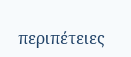περιπέτειες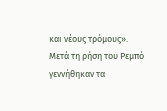και νέους τρόμους».
Μετά τη ρήση του Ρεμπό γεννήθηκαν τα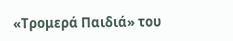«Τρομερά Παιδιά» του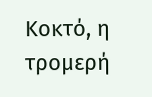Κοκτό, η τρομερή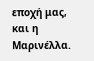εποχή μας, και η Μαρινέλλα.